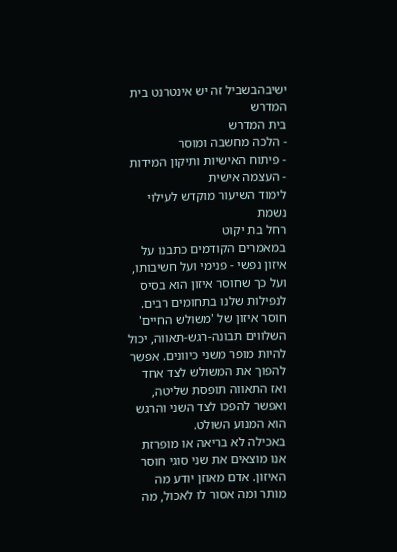ישיבהבשביל זה יש אינטרנט בית המדרש
בית המדרש
- הלכה מחשבה ומוסר
- פיתוח האישיות ותיקון המידות
- העצמה אישית
לימוד השיעור מוקדש לעילוי נשמת
רחל בת יקוט
במאמרים הקודמים כתבנו על איזון נפשי - פנימי ועל חשיבותו, ועל כך שחוסר איזון הוא בסיס לנפילות שלנו בתחומים רבים.
חוסר איזון של 'משולש החיים' השלווים תבונה-רגש-תאווה, יכול להיות מופר משני כיוונים. אפשר להפוך את המשולש לצד אחד ואז התאווה תופסת שליטה, ואפשר להפכו לצד השני והרגש הוא המנוע השולט.
באכילה לא בריאה או מופרזת אנו מוצאים את שני סוגי חוסר האיזון. אדם מאוזן יודע מה מותר ומה אסור לו לאכול, מה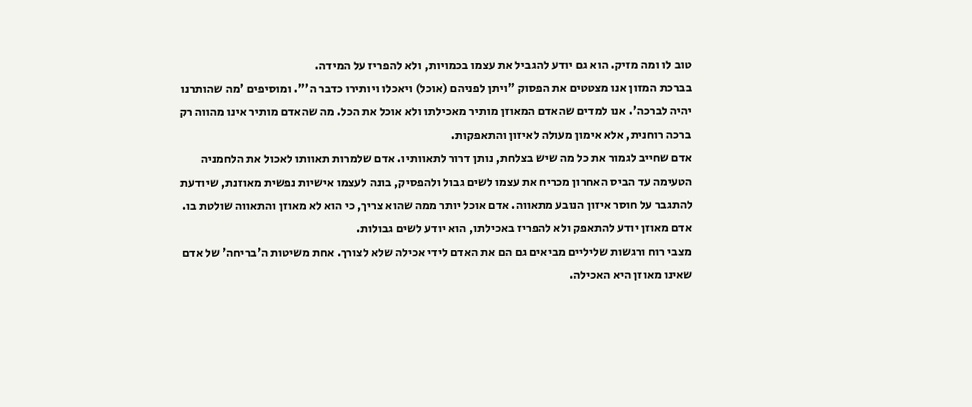טוב לו ומה מזיק. הוא גם יודע להגביל את עצמו בכמויות, ולא להפריז על המידה.
בברכת המזון אנו מצטטים את הפסוק "ויתן לפניהם (אוכל) ויאכלו ויותירו כדבר ה'". ומוסיפים 'מה שהותרנו יהיה לברכה'. אנו למדים שהאדם המאוזן מותיר מאכילתו ולא אוכל את הכל. מה שהאדם מותיר אינו מהווה רק ברכה רוחנית, אלא אימון מעולה לאיזון והתאפקות.
אדם שחייב לגמור את כל מה שיש בצלחת, נותן דרור לתאוותיו. אדם שלמרות תאוותו לאכול את הלחמניה הטעימה עד הביס האחרון מכריח את עצמו לשים גבול ולהפסיק, בונה לעצמו אישיות נפשית מאוזנת, שיודעת להתגבר על חוסר איזון הנובע מתאווה. אדם אוכל יותר ממה שהוא צריך, כי הוא לא מאוזן והתאווה שולטת בו. אדם מאוזן יודע להתאפק ולא להפריז באכילתו, הוא יודע לשים גבולות.
מצבי רוח ורגשות שליליים מביאים גם הם את האדם לידי אכילה שלא לצורך. אחת משיטות ה'בריחה' של אדם שאינו מאוזן היא האכילה.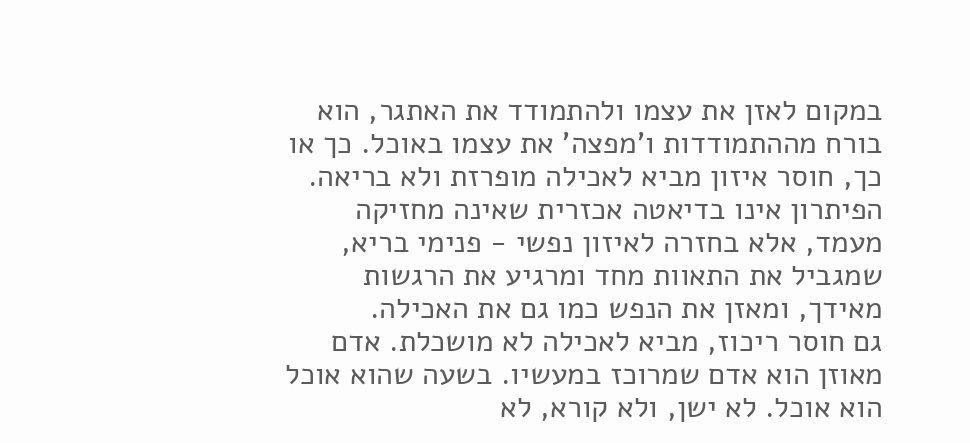במקום לאזן את עצמו ולהתמודד את האתגר, הוא בורח מההתמודדות ו'מפצה' את עצמו באוכל. כך או כך, חוסר איזון מביא לאכילה מופרזת ולא בריאה. הפיתרון אינו בדיאטה אכזרית שאינה מחזיקה מעמד, אלא בחזרה לאיזון נפשי - פנימי בריא, שמגביל את התאוות מחד ומרגיע את הרגשות מאידך, ומאזן את הנפש כמו גם את האכילה.
גם חוסר ריכוז, מביא לאכילה לא מושכלת. אדם מאוזן הוא אדם שמרוכז במעשיו. בשעה שהוא אוכל הוא אוכל. לא ישן, ולא קורא, לא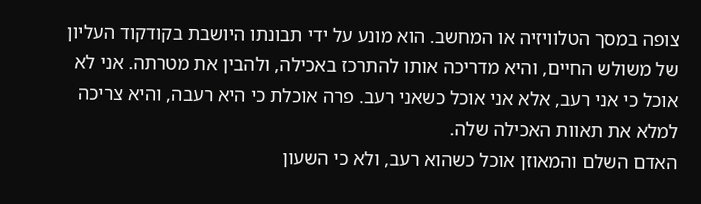צופה במסך הטלוויזיה או המחשב. הוא מונע על ידי תבונתו היושבת בקודקוד העליון של משולש החיים, והיא מדריכה אותו להתרכז באכילה, ולהבין את מטרתה. אני לא אוכל כי אני רעב, אלא אני אוכל כשאני רעב. פרה אוכלת כי היא רעבה, והיא צריכה למלא את תאוות האכילה שלה.
האדם השלם והמאוזן אוכל כשהוא רעב, ולא כי השעון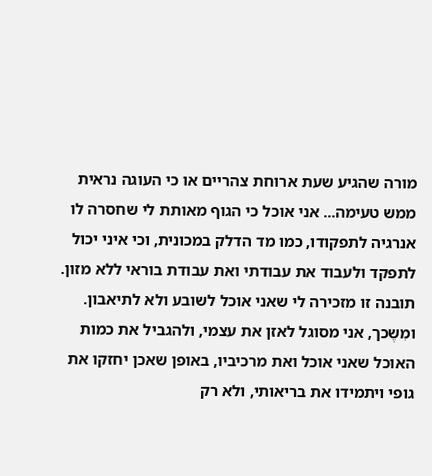מורה שהגיע שעת ארוחת צהריים או כי העוגה נראית ממש טעימה... אני אוכל כי הגוף מאותת לי שחסרה לו אנרגיה לתפקודו, כמו מד הדלק במכונית, וכי איני יכול לתפקד ולעבוד את עבודתי ואת עבודת בוראי ללא מזון. תובנה זו מזכירה לי שאני אוכל לשובע ולא לתיאבון. ומִשֶכך, אני מסוגל לאזן את עצמי, ולהגביל את כמות האוכל שאני אוכל ואת מרכיביו, באופן שאכן יחזקו את גופי ויתמידו את בריאותי, ולא רק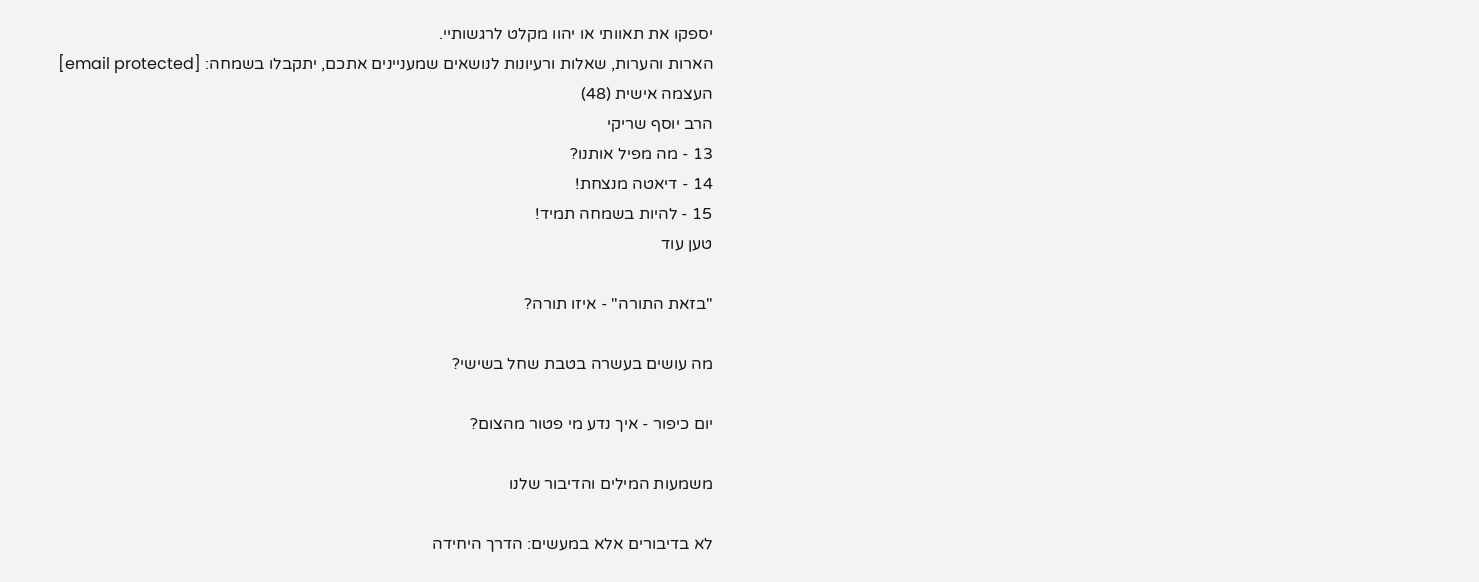יספקו את תאוותי או יהוו מקלט לרגשותיי.
הארות והערות, שאלות ורעיונות לנושאים שמעניינים אתכם, יתקבלו בשמחה: [email protected]
העצמה אישית (48)
הרב יוסף שריקי
13 - מה מפיל אותנו?
14 - דיאטה מנצחת!
15 - להיות בשמחה תמיד!
טען עוד

"בזאת התורה" - איזו תורה?

מה עושים בעשרה בטבת שחל בשישי?

יום כיפור - איך נדע מי פטור מהצום?

משמעות המילים והדיבור שלנו

לא בדיבורים אלא במעשים: הדרך היחידה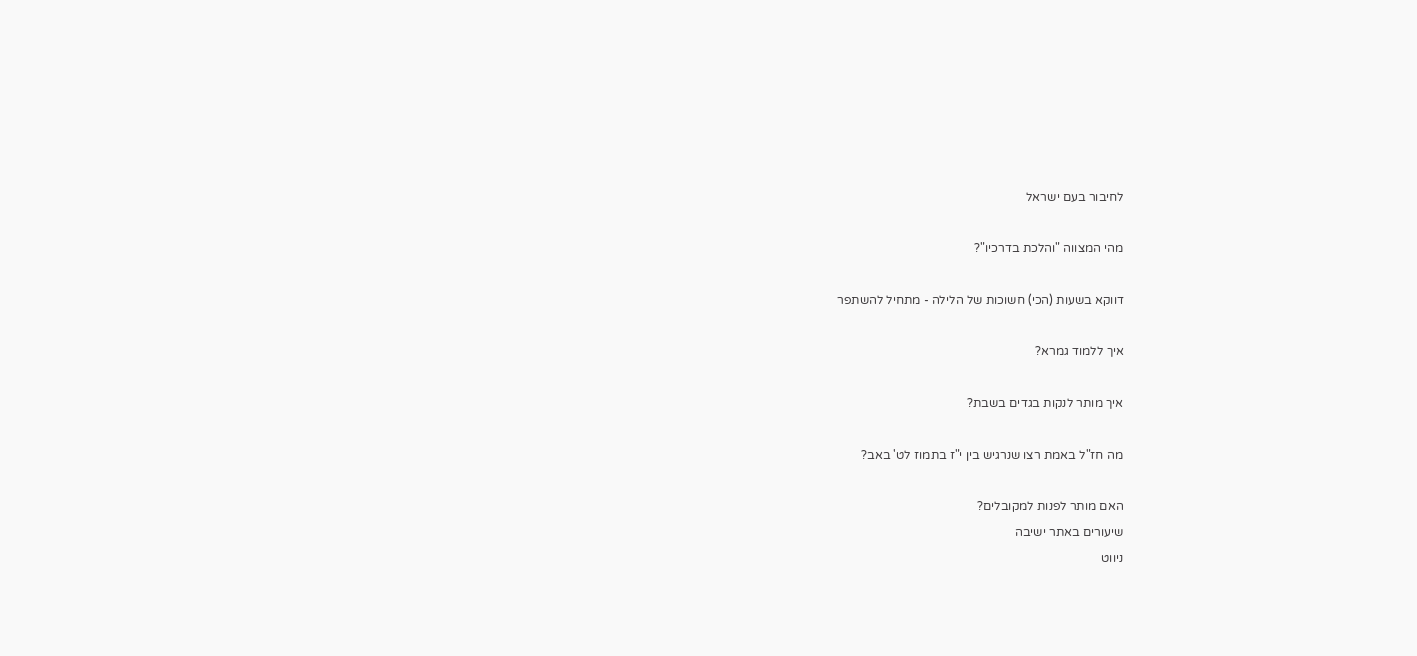לחיבור בעם ישראל

מהי המצווה "והלכת בדרכיו"?

דווקא בשעות (הכי) חשוכות של הלילה - מתחיל להשתפר

איך ללמוד גמרא?

איך מותר לנקות בגדים בשבת?

מה חז"ל באמת רצו שנרגיש בין י"ז בתמוז לט' באב?

האם מותר לפנות למקובלים?
שיעורים באתר ישיבה
ניווט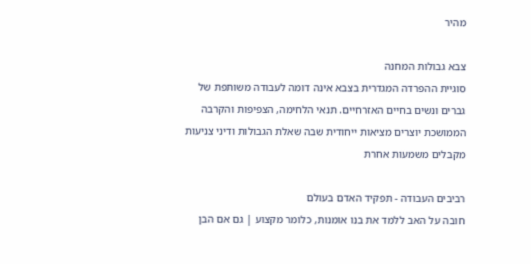מהיר

צבא גבולות המחנה
סוגיית ההפרדה המגדרית בצבא אינה דומה לעבודה משותפת של גברים ונשים בחיים האזרחיים. תנאי הלחימה, הצפיפות והקרבה הממושכת יוצרים מציאות ייחודית שבה שאלת הגבולות ודיני צניעות מקבלים משמעות אחרת

רביבים העבודה - תפקיד האדם בעולם
חובה על האב ללמד את בנו אומנות, כלומר מקצוע | גם אם הבן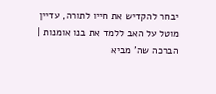יבחר להקדיש את חייו לתורה, עדיין מוטל על האב ללמד את בנו אומנות | הברכה שה' מביא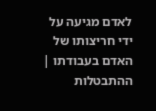לאדם מגיעה על ידי חריצותו של האדם בעבודתו | ההתבטלות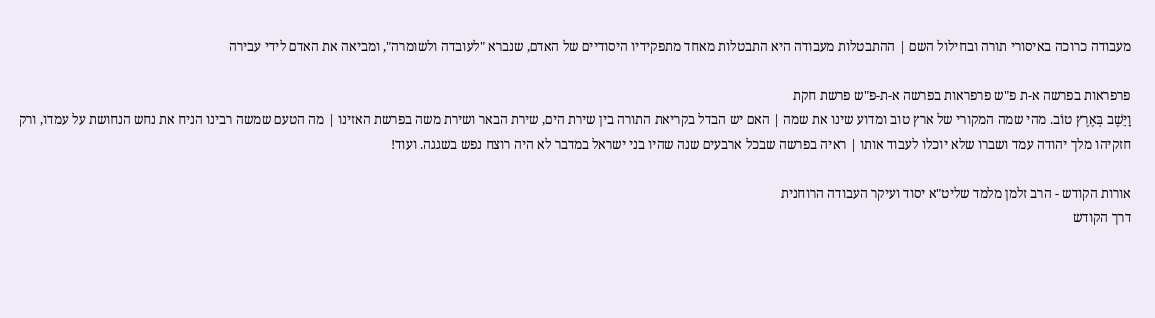מעבודה כרוכה באיסורי תורה ובחילול השם | ההתבטלות מעבודה היא התבטלות מאחד מתפקידיו היסודיים של האדם, שנברא "לעובדה ולשומרה", ומביאה את האדם לידי עבירה

פרפראות בפרשה א-ת פ"ש פרפראות בפרשה א-ת-פ"ש פרשת חקת
וַיֵּשֶׁב בְּאֶרֶץ טוֹב. מהי שמה המקורי של ארץ טוב ומדוע שינו את שמה | האם יש הבדל בקריאת התורה בין שירת הים, שירת הבאר ושירת משה בפרשת האזינו | מה הטעם שמשה רבינו הניח את נחש הנחושת על עמדו, ורק חזקיהו מלך יהודה עמד ושברו שלא יוכלו לעבוד אותו | ראיה בפרשה שבכל ארבעים שנה שהיו בני ישראל במדבר לא היה רוצח נפש בשגגה. ועוד!

אורות הקודש - הרב זלמן מלמד שליט"א יסוד ועיקר העבודה הרוחנית
דרך הקודש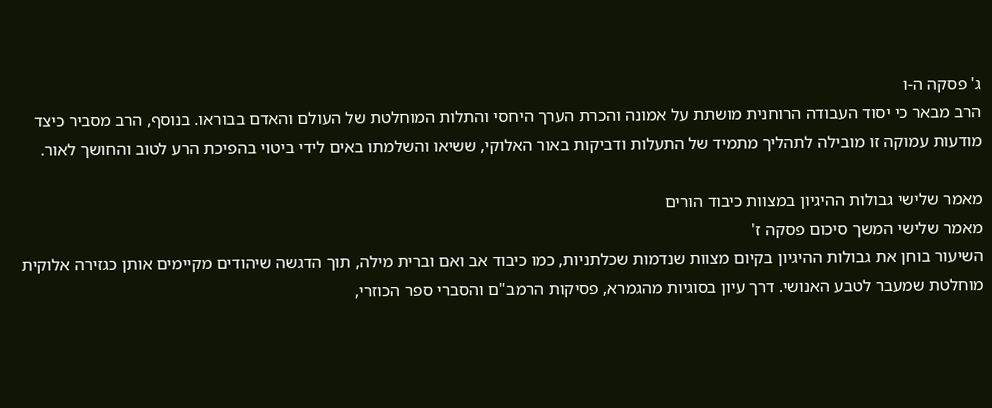ג' פסקה ה-ו
הרב מבאר כי יסוד העבודה הרוחנית מושתת על אמונה והכרת הערך היחסי והתלות המוחלטת של העולם והאדם בבוראו. בנוסף, הרב מסביר כיצד מודעות עמוקה זו מובילה לתהליך מתמיד של התעלות ודביקות באור האלוקי, ששיאו והשלמתו באים לידי ביטוי בהפיכת הרע לטוב והחושך לאור.

מאמר שלישי גבולות ההיגיון במצוות כיבוד הורים
מאמר שלישי המשך סיכום פסקה ז'
השיעור בוחן את גבולות ההיגיון בקיום מצוות שנדמות שכלתניות, כמו כיבוד אב ואם וברית מילה, תוך הדגשה שיהודים מקיימים אותן כגזירה אלוקית מוחלטת שמעבר לטבע האנושי. דרך עיון בסוגיות מהגמרא, פסיקות הרמב"ם והסברי ספר הכוזרי,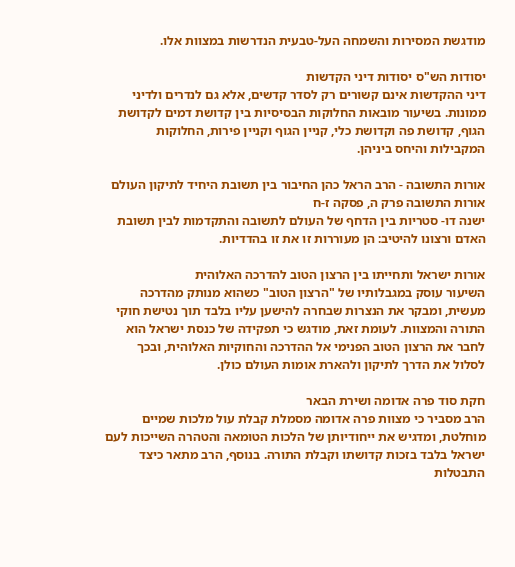מודגשת המסירות והשמחה העל-טבעית הנדרשות במצוות אלו.

יסודות הש"ס יסודות דיני הקדשות
דיני ההקדשות אינם קשורים רק לסדר קדשים, אלא גם לנדרים ולדיני ממונות. בשיעור מובאות החלוקות הבסיסיות בין קדושת דמים לקדושת הגוף, קדושת פה וקדושת כלי, קניין הגוף וקניין פירות, החלוקות המקבילות והיחס ביניהן.

אורות התשובה - הרב הראל כהן החיבור בין תשובת היחיד לתיקון העולם
אורות התשובה פרק ה, פסקה ז-ח
ישנה דו- סטריות בין הדחף של העולם לתשובה והתקדמות לבין תשובת האדם ורצונו להיטיב: הן מעוררות זו את זו בהדדיות.

אורות ישראל ותחייתו בין הרצון הטוב להדרכה האלוהית
השיעור עוסק במגבלותיו של "הרצון הטוב" כשהוא מנותק מהדרכה מעשית, ומבקר את הנצרות שבחרה להישען עליו בלבד תוך נטישת חוקי התורה והמצוות. לעומת זאת, מודגש כי תפקידה של כנסת ישראל הוא לחבר את הרצון הטוב הפנימי אל ההדרכה והחוקיות האלוהית, ובכך לסלול את הדרך לתיקון ולהארת אומות העולם כולן.

חקת סוד פרה אדומה ושירת הבאר
הרב מסביר כי מצוות פרה אדומה מסמלת קבלת עול מלכות שמיים מוחלטת, ומדגיש את ייחודיותן של הלכות הטומאה והטהרה השייכות לעם ישראל בלבד בזכות קדושתו וקבלת התורה. בנוסף, הרב מתאר כיצד התבטלות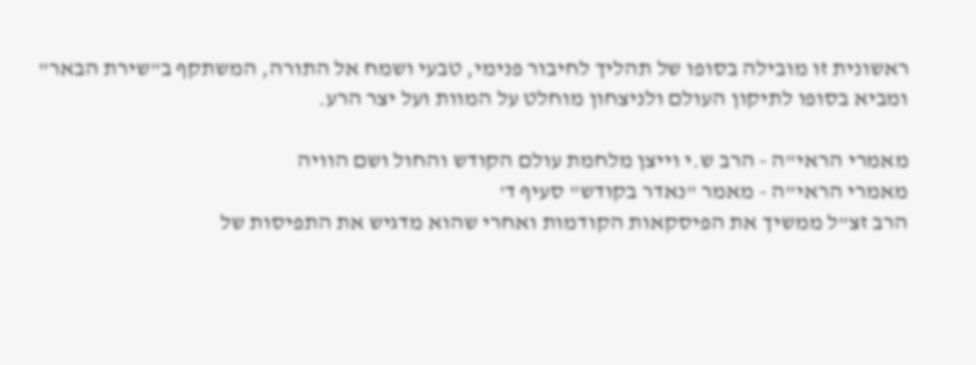ראשונית זו מובילה בסופו של תהליך לחיבור פנימי, טבעי ושמח אל התורה, המשתקף ב"שירת הבאר" ומביא בסופו לתיקון העולם ולניצחון מוחלט על המוות ועל יצר הרע.

מאמרי הראי"ה - הרב ש.י וייצן מלחמת עולם הקודש והחול ושם הוויה
מאמרי הראי"ה - מאמר "נאדר בקודש" סעיף ד'
הרב זצ"ל ממשיך את הפיסקאות הקודמות ואחרי שהוא מדגיש את התפיסות של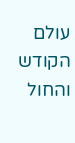עולם הקודש והחול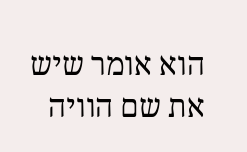הוא אומר שיש את שם הוויה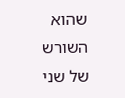שהוא השורש של שני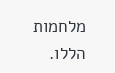מלחמות הללו.